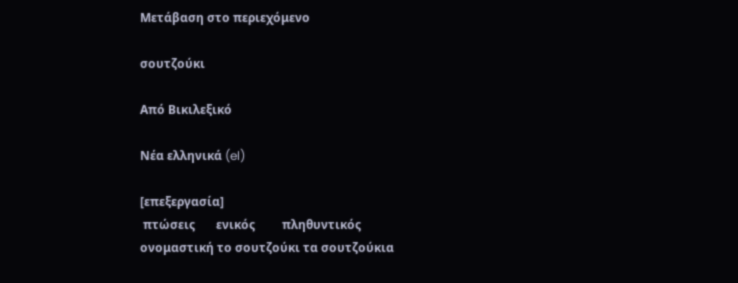Μετάβαση στο περιεχόμενο

σουτζούκι

Από Βικιλεξικό

Νέα ελληνικά (el)

[επεξεργασία]
 πτώσεις       ενικός         πληθυντικός
ονομαστική το σουτζούκι τα σουτζούκια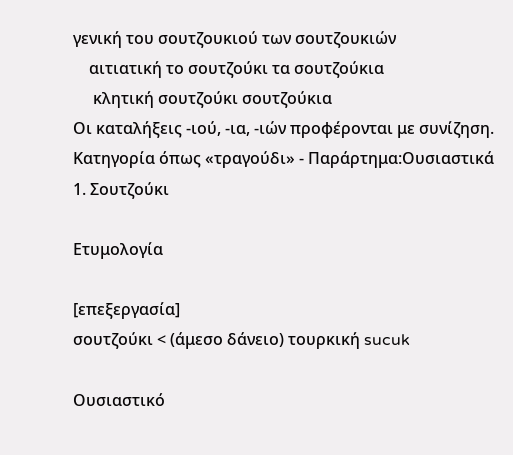γενική του σουτζουκιού των σουτζουκιών
    αιτιατική το σουτζούκι τα σουτζούκια
     κλητική σουτζούκι σουτζούκια
Οι καταλήξεις -ιού, -ια, -ιών προφέρονται με συνίζηση.
Κατηγορία όπως «τραγούδι» - Παράρτημα:Ουσιαστικά
1. Σουτζούκι

Ετυμολογία

[επεξεργασία]
σουτζούκι < (άμεσο δάνειο) τουρκική sucuk

Ουσιαστικό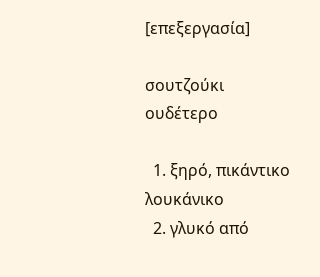[επεξεργασία]

σουτζούκι ουδέτερο

  1. ξηρό, πικάντικο λουκάνικο
  2. γλυκό από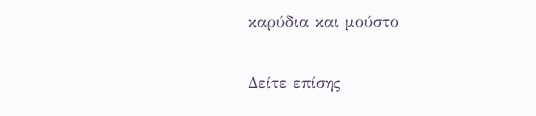καρύδια και μούστο

Δείτε επίσης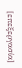[επεξεργασία]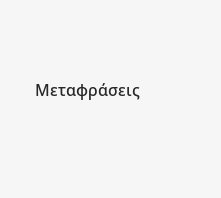Μεταφράσεις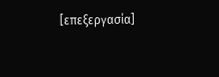[επεξεργασία]